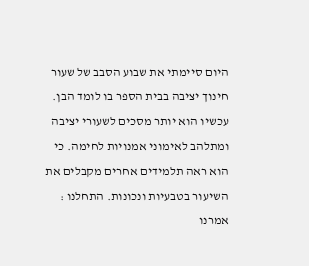היום סיימתי את שבוע הסבב של שעור חינוך יציבה בבית הספר בו לומד הבן. עכשיו הוא יותר מסכים לשעורי יציבה ומתלהב לאימוני אמנויות לחימה. כי הוא ראה תלמידים אחרים מקבלים את השיעור בטבעיות ונכונות. התחלנו : אמרנו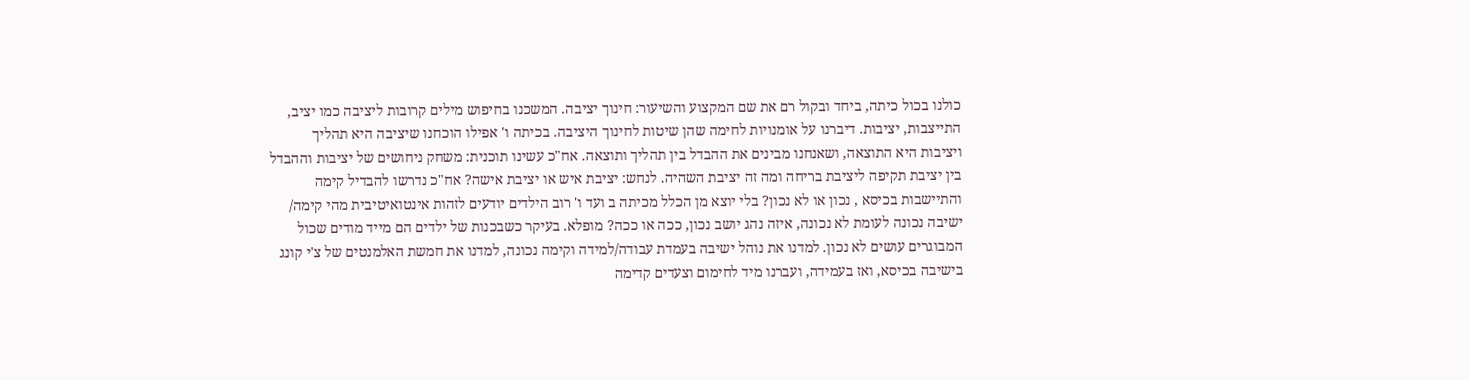כולנו בכול כיתה, ביחד ובקול רם את שם המקצוע והשיעור: חינוך יציבה. המשכנו בחיפוש מילים קרובות ליציבה כמו יציב, התייצבות, יציבות. דיברנו על אומנויות לחימה שהן שיטות לחינוך היציבה. בכיתה ו' אפילו הוכחנו שיציבה היא תהליך ויציבות היא התוצאה, ושאנחנו מבינים את ההבדל בין תהליך ותוצאה. אח"כ עשינו תוכנית: משחק ניחושים של יציבות וההבדל בין יציבת תקיפה ליציבת בריחה ומה זה יציבת השהיה. לנחש: יציבת איש או יציבת אישה? אח"כ נדרשו להבדיל קימה והתיישבות בכיסא , נכון או לא נכון? בלי יוצא מן הכלל מכיתה ב ועד ו' רוב הילדים יודעים לזהות אינטואיטיבית מהי קימה/ ישיבה נכונה לעומת לא נכונה, איזה נהג יושב נכון, ככה או ככה? מופלא. בעיקר כשבכנות של ילדים הם מייד מודים שכול המבוגרים עושים לא נכון. למדנו את נוהל ישיבה בעמדת עבודה/למידה וקימה נכונה, למדנו את חמשת האלמנטים של צ'י קונג בישיבה בכיסא, ואז בעמידה, ועברנו מיד לחימום וצעדים קדימה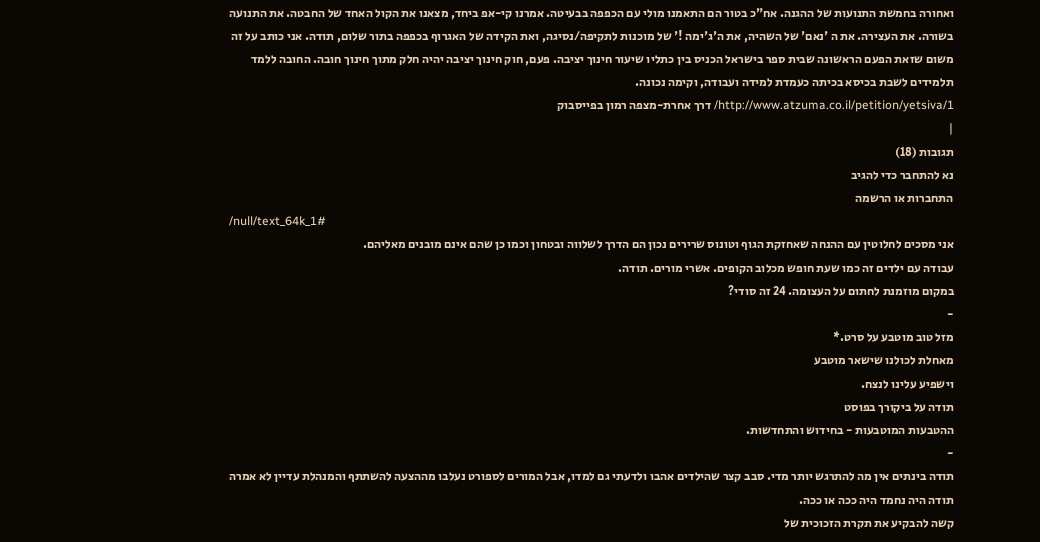ואחורה בחמשת התנועות של ההגנה. אח"כ בטור הם התאמנו מולי עם הכפפה בבעיטה. אמרנו קי-אפ ביחד, מצאנו את הקול האחד של החבטה. את התנועה בשורה. את העצירה. את ה 'נאם' של השהיה, את ה'ג'ימה !' של מוכנות לתקיפה/נסיגה, ואת הקידה של האגרוף בכפפה בתור שלום, תודה. אני כותב על זה משום שזאת הפעם הראשונה שבית ספר בישראל הכניס בין כתליו שיעור חינוך יציבה. פעם, חוק חינוך יציבה יהיה חלק מתוך חינוך חובה. החובה ללמד תלמידים לשבת בכיסא בכיתה כעמדת למידה ועבודה, וקימה נכונה.
http://www.atzuma.co.il/petition/yetsiva/1/ דרך אחרת-מצפה רמון בפייסבוק
|
תגובות (18)
נא להתחבר כדי להגיב
התחברות או הרשמה
/null/text_64k_1#
אני מסכים לחלוטין עם ההנחה שאחזקת הגוף וטונוס שרירים נכון הם הדרך לשלווה ובטחון וכמו כן שהם אינם מובנים מאליהם.
עבודה עם ילדים זה כמו שעת חופש מכלוב הקופים. אשרי מורים. תודה.
במקום מוזמנת לחתום על העצומה. 24 זה סודי?
-
מזל טוב מוטבע על סרט.*
מאחלת לכולנו שישאר מוטבע
וישפיע עלינו לנצח.
תודה על ביקורך בפוסט
ההטבעות המוטבעות - בחידוש והתחדשות.
-
תודה בינתים אין מה להתרגש יותר מדי. סבב קצר שהילדים אהבו ולדעתי גם למדו, אבל המורים לספורט נעלבו מההצעה להשתתף והמנהלת עדיין לא אמרה תודה היה נחמד היה ככה או ככה.
קשה להבקיע את תקרת הזכוכית של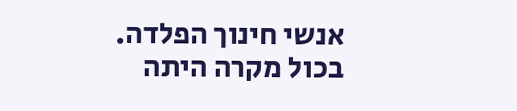אנשי חינוך הפלדה.
בכול מקרה היתה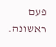פעם ראשונה.